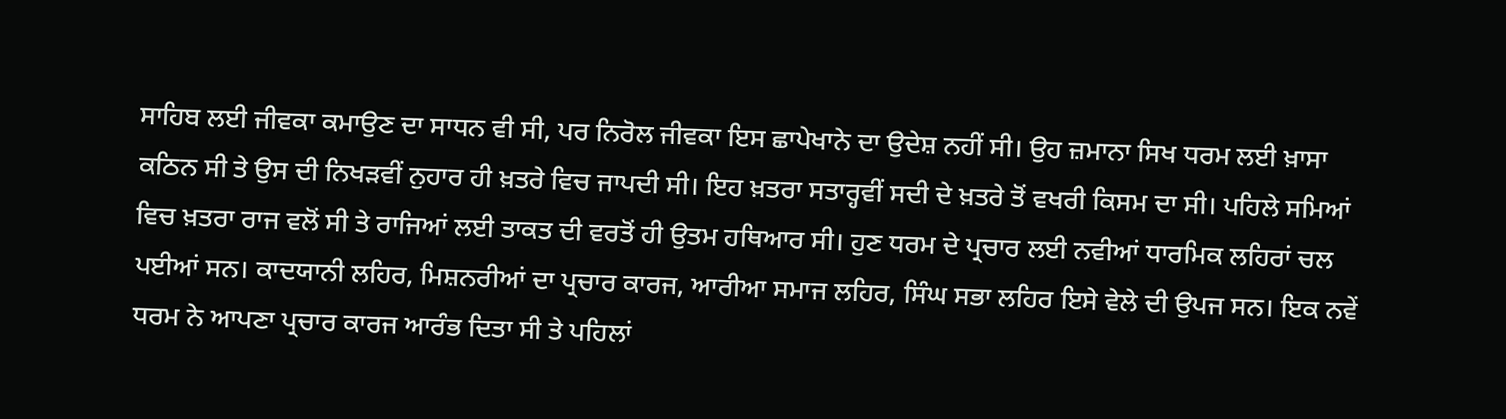ਸਾਹਿਬ ਲਈ ਜੀਵਕਾ ਕਮਾਉਣ ਦਾ ਸਾਧਨ ਵੀ ਸੀ, ਪਰ ਨਿਰੋਲ ਜੀਵਕਾ ਇਸ ਛਾਪੇਖਾਨੇ ਦਾ ਉਦੇਸ਼ ਨਹੀਂ ਸੀ। ਉਹ ਜ਼ਮਾਨਾ ਸਿਖ ਧਰਮ ਲਈ ਖ਼ਾਸਾ ਕਠਿਨ ਸੀ ਤੇ ਉਸ ਦੀ ਨਿਖੜਵੀਂ ਨੁਹਾਰ ਹੀ ਖ਼ਤਰੇ ਵਿਚ ਜਾਪਦੀ ਸੀ। ਇਹ ਖ਼ਤਰਾ ਸਤਾਰ੍ਹਵੀਂ ਸਦੀ ਦੇ ਖ਼ਤਰੇ ਤੋਂ ਵਖਰੀ ਕਿਸਮ ਦਾ ਸੀ। ਪਹਿਲੇ ਸਮਿਆਂ ਵਿਚ ਖ਼ਤਰਾ ਰਾਜ ਵਲੋਂ ਸੀ ਤੇ ਰਾਜਿਆਂ ਲਈ ਤਾਕਤ ਦੀ ਵਰਤੋਂ ਹੀ ਉਤਮ ਹਥਿਆਰ ਸੀ। ਹੁਣ ਧਰਮ ਦੇ ਪ੍ਰਚਾਰ ਲਈ ਨਵੀਆਂ ਧਾਰਮਿਕ ਲਹਿਰਾਂ ਚਲ ਪਈਆਂ ਸਨ। ਕਾਦਯਾਨੀ ਲਹਿਰ, ਮਿਸ਼ਨਰੀਆਂ ਦਾ ਪ੍ਰਚਾਰ ਕਾਰਜ, ਆਰੀਆ ਸਮਾਜ ਲਹਿਰ, ਸਿੰਘ ਸਭਾ ਲਹਿਰ ਇਸੇ ਵੇਲੇ ਦੀ ਉਪਜ ਸਨ। ਇਕ ਨਵੇਂ ਧਰਮ ਨੇ ਆਪਣਾ ਪ੍ਰਚਾਰ ਕਾਰਜ ਆਰੰਭ ਦਿਤਾ ਸੀ ਤੇ ਪਹਿਲਾਂ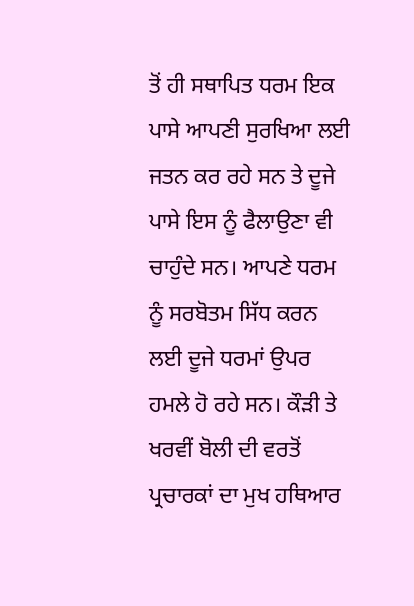ਤੋਂ ਹੀ ਸਥਾਪਿਤ ਧਰਮ ਇਕ ਪਾਸੇ ਆਪਣੀ ਸੁਰਖਿਆ ਲਈ ਜਤਨ ਕਰ ਰਹੇ ਸਨ ਤੇ ਦੂਜੇ ਪਾਸੇ ਇਸ ਨੂੰ ਫੈਲਾਉਣਾ ਵੀ ਚਾਹੁੰਦੇ ਸਨ। ਆਪਣੇ ਧਰਮ ਨੂੰ ਸਰਬੋਤਮ ਸਿੱਧ ਕਰਨ ਲਈ ਦੂਜੇ ਧਰਮਾਂ ਉਪਰ ਹਮਲੇ ਹੋ ਰਹੇ ਸਨ। ਕੌੜੀ ਤੇ ਖਰਵੀਂ ਬੋਲੀ ਦੀ ਵਰਤੋਂ ਪ੍ਰਚਾਰਕਾਂ ਦਾ ਮੁਖ ਹਥਿਆਰ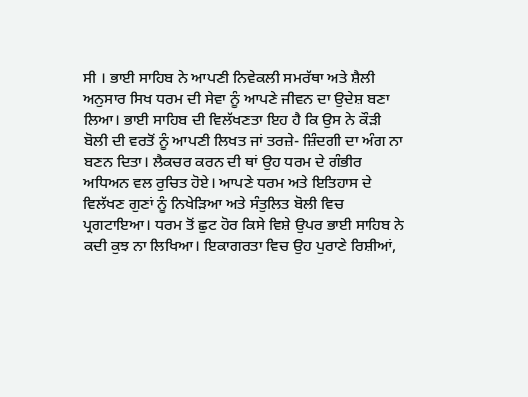ਸੀ । ਭਾਈ ਸਾਹਿਬ ਨੇ ਆਪਣੀ ਨਿਵੇਕਲੀ ਸਮਰੱਥਾ ਅਤੇ ਸ਼ੈਲੀ ਅਨੁਸਾਰ ਸਿਖ ਧਰਮ ਦੀ ਸੇਵਾ ਨੂੰ ਆਪਣੇ ਜੀਵਨ ਦਾ ਉਦੇਸ਼ ਬਣਾ ਲਿਆ। ਭਾਈ ਸਾਹਿਬ ਦੀ ਵਿਲੱਖਣਤਾ ਇਹ ਹੈ ਕਿ ਉਸ ਨੇ ਕੌੜੀ ਬੋਲੀ ਦੀ ਵਰਤੋਂ ਨੂੰ ਆਪਣੀ ਲਿਖਤ ਜਾਂ ਤਰਜ਼ੇ- ਜ਼ਿੰਦਗੀ ਦਾ ਅੰਗ ਨਾ ਬਣਨ ਦਿਤਾ। ਲੈਕਚਰ ਕਰਨ ਦੀ ਥਾਂ ਉਹ ਧਰਮ ਦੇ ਗੰਭੀਰ ਅਧਿਅਨ ਵਲ ਰੁਚਿਤ ਹੋਏ। ਆਪਣੇ ਧਰਮ ਅਤੇ ਇਤਿਹਾਸ ਦੇ ਵਿਲੱਖਣ ਗੁਣਾਂ ਨੂੰ ਨਿਖੇੜਿਆ ਅਤੇ ਸੰਤੁਲਿਤ ਬੋਲੀ ਵਿਚ ਪ੍ਰਗਟਾਇਆ। ਧਰਮ ਤੋਂ ਛੁਟ ਹੋਰ ਕਿਸੇ ਵਿਸ਼ੇ ਉਪਰ ਭਾਈ ਸਾਹਿਬ ਨੇ ਕਦੀ ਕੁਝ ਨਾ ਲਿਖਿਆ। ਇਕਾਗਰਤਾ ਵਿਚ ਉਹ ਪੁਰਾਣੇ ਰਿਸ਼ੀਆਂ,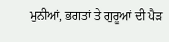ਮੁਨੀਆਂ, ਭਗਤਾਂ ਤੇ ਗੁਰੂਆਂ ਦੀ ਪੈੜ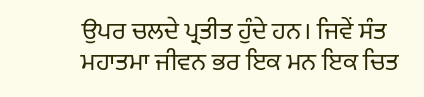ਉਪਰ ਚਲਦੇ ਪ੍ਰਤੀਤ ਹੁੰਦੇ ਹਨ। ਜਿਵੇਂ ਸੰਤ ਮਹਾਤਮਾ ਜੀਵਨ ਭਰ ਇਕ ਮਨ ਇਕ ਚਿਤ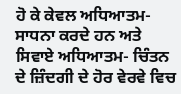ਹੋ ਕੇ ਕੇਵਲ ਅਧਿਆਤਮ-ਸਾਧਨਾ ਕਰਦੇ ਹਨ ਅਤੇ ਸਿਵਾਏ ਅਧਿਆਤਮ- ਚਿੰਤਨ ਦੇ ਜ਼ਿੰਦਗੀ ਦੇ ਹੋਰ ਵੇਰਵੇ ਵਿਚ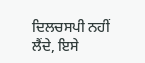ਦਿਲਚਸਪੀ ਨਹੀਂ ਲੈਂਦੇ, ਇਸੇ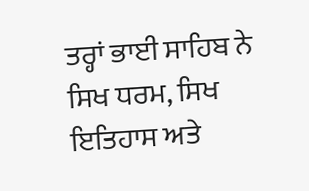ਤਰ੍ਹਾਂ ਭਾਈ ਸਾਹਿਬ ਨੇ ਸਿਖ ਧਰਮ, ਸਿਖ ਇਤਿਹਾਸ ਅਤੇ